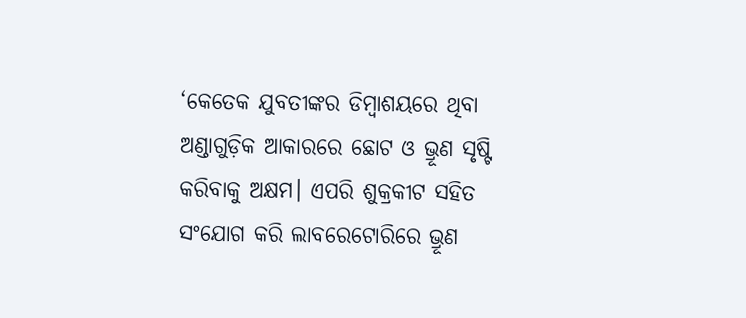‘କେତେକ ଯୁବତୀଙ୍କର ଡିମ୍ବାଶୟରେ ଥିବା ଅଣ୍ଡାଗୁଡ଼ିକ ଆକାରରେ ଛୋଟ ଓ ଭ୍ରୂଣ ସୃଷ୍ଟି କରିବାକୁ ଅକ୍ଷମ। ଏପରି ଶୁକ୍ରକୀଟ ସହିତ ସଂଯୋଗ କରି ଲାବରେଟୋରିରେ ଭ୍ରୂଣ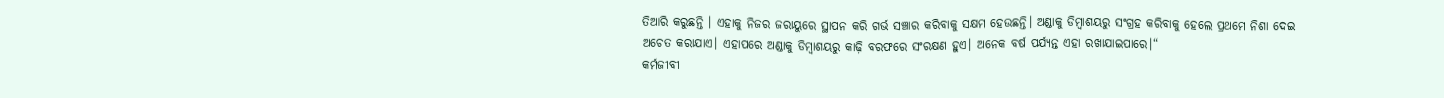ତିଆରି କରୁଛନ୍ତି । ଏହାକୁ ନିଜର ଜରାୟୁରେ ସ୍ଥାପନ କରି ଗର୍ଭ ସଞ୍ଚାର କରିବାକୁ ସକ୍ଷମ ହେଉଛନ୍ତି। ଅଣ୍ଡାକୁ ଡିମ୍ବାଶୟରୁ ସଂଗ୍ରହ କରିବାକୁ ହେଲେ ପ୍ରଥମେ ନିଶା ଦେଇ ଅଚେତ କରାଯାଏ। ଏହାପରେ ଅଣ୍ଡାକୁ ଡିମ୍ବାଶୟରୁ କାଢ଼ି ବରଫରେ ସଂରକ୍ଷଣ ହୁଏ। ଅନେକ ବର୍ଷ ପର୍ଯ୍ୟନ୍ତ ଏହା ରଖାଯାଇପାରେ।“
କର୍ମଜୀବୀ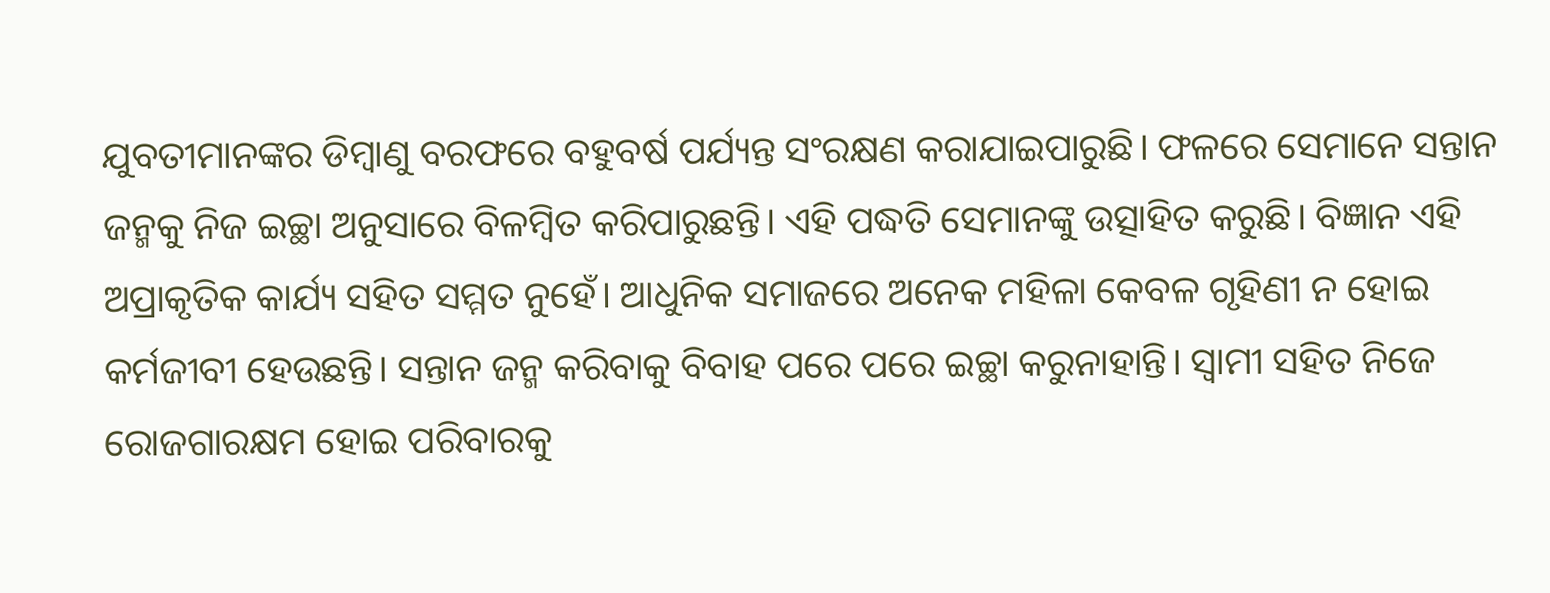ଯୁବତୀମାନଙ୍କର ଡିମ୍ବାଣୁ ବରଫରେ ବହୁବର୍ଷ ପର୍ଯ୍ୟନ୍ତ ସଂରକ୍ଷଣ କରାଯାଇପାରୁଛି। ଫଳରେ ସେମାନେ ସନ୍ତାନ ଜନ୍ମକୁ ନିଜ ଇଚ୍ଛା ଅନୁସାରେ ବିଳମ୍ବିତ କରିପାରୁଛନ୍ତି। ଏହି ପଦ୍ଧତି ସେମାନଙ୍କୁ ଉତ୍ସାହିତ କରୁଛି। ବିଜ୍ଞାନ ଏହି ଅପ୍ରାକୃତିକ କାର୍ଯ୍ୟ ସହିତ ସମ୍ମତ ନୁହେଁ। ଆଧୁନିକ ସମାଜରେ ଅନେକ ମହିଳା କେବଳ ଗୃହିଣୀ ନ ହୋଇ କର୍ମଜୀବୀ ହେଉଛନ୍ତି। ସନ୍ତାନ ଜନ୍ମ କରିବାକୁ ବିବାହ ପରେ ପରେ ଇଚ୍ଛା କରୁନାହାନ୍ତି। ସ୍ବାମୀ ସହିତ ନିଜେ ରୋଜଗାରକ୍ଷମ ହୋଇ ପରିବାରକୁ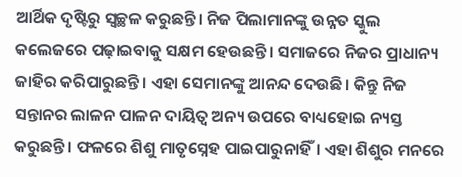ଆର୍ଥିକ ଦୃଷ୍ଟିରୁ ସ୍ବଚ୍ଛଳ କରୁଛନ୍ତି। ନିଜ ପିଲାମାନଙ୍କୁ ଉନ୍ନତ ସ୍କୁଲ କଲେଜରେ ପଢ଼ାଇବାକୁ ସକ୍ଷମ ହେଉଛନ୍ତି। ସମାଜରେ ନିଜର ପ୍ରାଧାନ୍ୟ ଜାହିର କରିପାରୁଛନ୍ତି। ଏହା ସେମାନଙ୍କୁ ଆନନ୍ଦ ଦେଉଛି। କିନ୍ତୁ ନିଜ ସନ୍ତାନର ଲାଳନ ପାଳନ ଦାୟିତ୍ୱ ଅନ୍ୟ ଉପରେ ବାଧ୍ୟହୋଇ ନ୍ୟସ୍ତ କରୁଛନ୍ତି। ଫଳରେ ଶିଶୁ ମାତୃସ୍ନେହ ପାଇପାରୁନାହିଁ। ଏହା ଶିଶୁର ମନରେ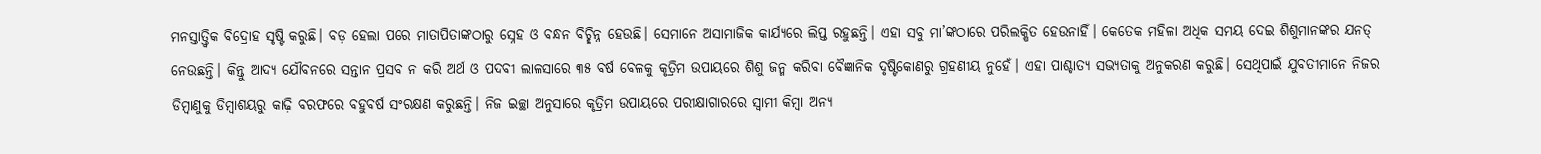ମନସ୍ତାତ୍ତ୍ୱିକ ବିଦ୍ରୋହ ସୃଷ୍ଟି କରୁଛି। ବଡ଼ ହେଲା ପରେ ମାତାପିତାଙ୍କଠାରୁ ସ୍ନେହ ଓ ବନ୍ଧନ ବିଚ୍ଛିନ୍ନ ହେଉଛି। ସେମାନେ ଅସାମାଜିକ କାର୍ଯ୍ୟରେ ଲିପ୍ତ ରହୁଛନ୍ତି। ଏହା ସବୁ ମା’ଙ୍କଠାରେ ପରିଲକ୍ଷିତ ହେଉନାହିଁ। କେତେକ ମହିଳା ଅଧିକ ସମୟ ଦେଇ ଶିଶୁମାନଙ୍କର ଯନତ୍ ନେଉଛନ୍ତି। କିନ୍ତୁ ଆଦ୍ୟ ଯୌବନରେ ସନ୍ତାନ ପ୍ରସବ ନ କରି ଅର୍ଥ ଓ ପଦବୀ ଲାଳସାରେ ୩୫ ବର୍ଷ ବେଳକୁ କୃତ୍ରିମ ଉପାୟରେ ଶିଶୁ ଜନ୍ମ କରିବା ବୈଜ୍ଞାନିକ ଦୃଷ୍ଟିକୋଣରୁ ଗ୍ରହଣୀୟ ନୁହେଁ। ଏହା ପାଶ୍ଚାତ୍ୟ ସଭ୍ୟତାକୁ ଅନୁକରଣ କରୁଛି। ସେଥିପାଇଁ ଯୁବତୀମାନେ ନିଜର ଡିମ୍ବାଣୁକୁ ଡିମ୍ବାଶୟରୁ କାଢ଼ି ବରଫରେ ବହୁବର୍ଷ ସଂରକ୍ଷଣ କରୁଛନ୍ତି। ନିଜ ଇଚ୍ଛା ଅନୁସାରେ କୃତ୍ରିମ ଉପାୟରେ ପରୀକ୍ଷାଗାରରେ ସ୍ବାମୀ କିମ୍ବା ଅନ୍ୟ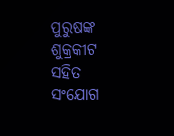ପୁରୁଷଙ୍କ ଶୁକ୍ରକୀଟ ସହିତ ସଂଯୋଗ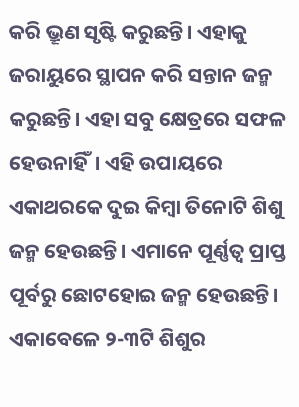କରି ଭ୍ରୂଣ ସୃଷ୍ଟି କରୁଛନ୍ତି। ଏହାକୁ ଜରାୟୁରେ ସ୍ଥାପନ କରି ସନ୍ତାନ ଜନ୍ମ କରୁଛନ୍ତି। ଏହା ସବୁ କ୍ଷେତ୍ରରେ ସଫଳ ହେଉନାହିଁ। ଏହି ଉପାୟରେ ଏକାଥରକେ ଦୁଇ କିମ୍ବା ତିନୋଟି ଶିଶୁ ଜନ୍ମ ହେଉଛନ୍ତି। ଏମାନେ ପୂର୍ଣ୍ଣତ୍ୱ ପ୍ରାପ୍ତ ପୂର୍ବରୁ ଛୋଟହୋଇ ଜନ୍ମ ହେଉଛନ୍ତି। ଏକାବେଳେ ୨-୩ଟି ଶିଶୁର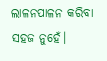ଲାଳନପାଳନ କରିବା ସହଜ ନୁହେଁ।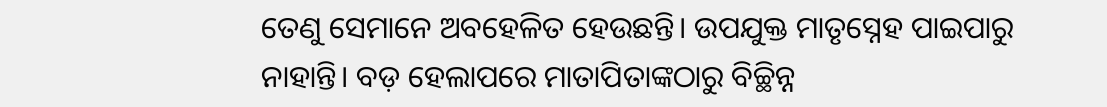ତେଣୁ ସେମାନେ ଅବହେଳିତ ହେଉଛନ୍ତି। ଉପଯୁକ୍ତ ମାତୃସ୍ନେହ ପାଇପାରୁ ନାହାନ୍ତି। ବଡ଼ ହେଲାପରେ ମାତାପିତାଙ୍କଠାରୁ ବିଚ୍ଛିନ୍ନ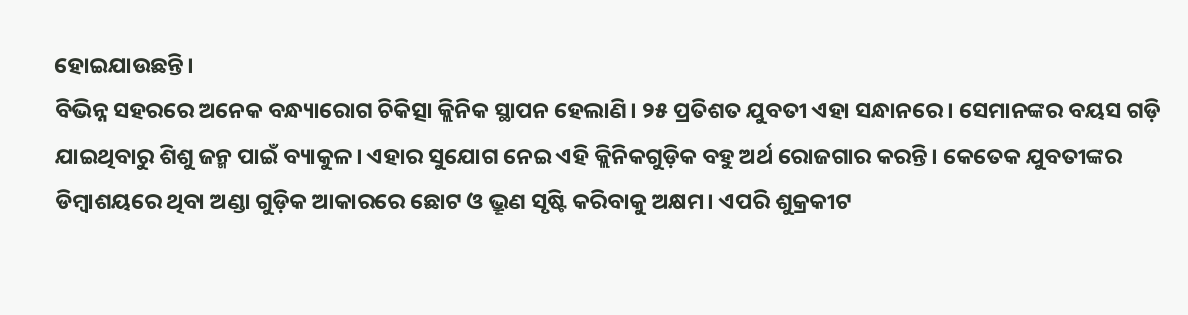ହୋଇଯାଉଛନ୍ତି।
ବିଭିନ୍ନ ସହରରେ ଅନେକ ବନ୍ଧ୍ୟାରୋଗ ଚିକିତ୍ସା କ୍ଲିନିକ ସ୍ଥାପନ ହେଲାଣି। ୨୫ ପ୍ରତିଶତ ଯୁବତୀ ଏହା ସନ୍ଧାନରେ। ସେମାନଙ୍କର ବୟସ ଗଡ଼ି ଯାଇଥିବାରୁ ଶିଶୁ ଜନ୍ମ ପାଇଁ ବ୍ୟାକୁଳ। ଏହାର ସୁଯୋଗ ନେଇ ଏହି କ୍ଲିନିକଗୁଡ଼ିକ ବହୁ ଅର୍ଥ ରୋଜଗାର କରନ୍ତି। କେତେକ ଯୁବତୀଙ୍କର ଡିମ୍ବାଶୟରେ ଥିବା ଅଣ୍ଡା ଗୁଡ଼ିକ ଆକାରରେ ଛୋଟ ଓ ଭ୍ରୂଣ ସୃଷ୍ଟି କରିବାକୁ ଅକ୍ଷମ। ଏପରି ଶୁକ୍ରକୀଟ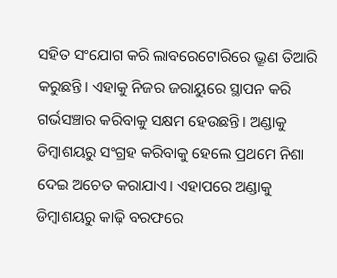ସହିତ ସଂଯୋଗ କରି ଲାବରେଟୋରିରେ ଭ୍ରୂଣ ତିଆରି କରୁଛନ୍ତି। ଏହାକୁ ନିଜର ଜରାୟୁରେ ସ୍ଥାପନ କରି ଗର୍ଭସଞ୍ଚାର କରିବାକୁ ସକ୍ଷମ ହେଉଛନ୍ତି। ଅଣ୍ଡାକୁ ଡିମ୍ବାଶୟରୁ ସଂଗ୍ରହ କରିବାକୁ ହେଲେ ପ୍ରଥମେ ନିଶା ଦେଇ ଅଚେତ କରାଯାଏ। ଏହାପରେ ଅଣ୍ଡାକୁ ଡିମ୍ବାଶୟରୁ କାଢ଼ି ବରଫରେ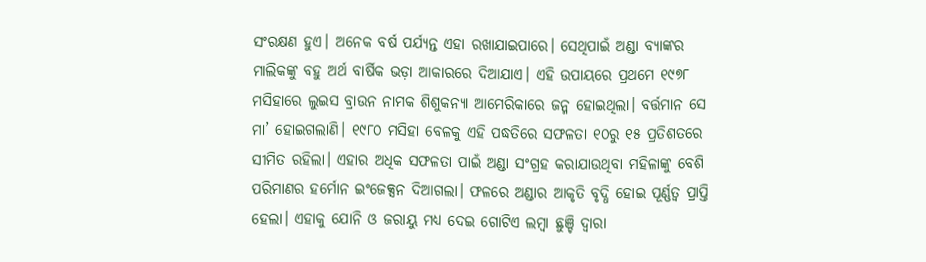ସଂରକ୍ଷଣ ହୁଏ। ଅନେକ ବର୍ଷ ପର୍ଯ୍ୟନ୍ତ ଏହା ରଖାଯାଇପାରେ। ସେଥିପାଇଁ ଅଣ୍ଡା ବ୍ୟାଙ୍କର ମାଲିକଙ୍କୁ ବହୁ ଅର୍ଥ ବାର୍ଷିକ ଭଡ଼ା ଆକାରରେ ଦିଆଯାଏ। ଏହି ଉପାୟରେ ପ୍ରଥମେ ୧୯୭୮ ମସିହାରେ ଲୁଇସ ବ୍ରାଉନ ନାମକ ଶିଶୁକନ୍ୟା ଆମେରିକାରେ ଜନ୍ମ ହୋଇଥିଲା। ବର୍ତ୍ତମାନ ସେ ମା’ ହୋଇଗଲାଣି। ୧୯୮୦ ମସିହା ବେଳକୁ ଏହି ପଦ୍ଧତିରେ ସଫଳତା ୧୦ରୁ ୧୫ ପ୍ରତିଶତରେ ସୀମିତ ରହିଲା। ଏହାର ଅଧିକ ସଫଳତା ପାଇଁ ଅଣ୍ଡା ସଂଗ୍ରହ କରାଯାଉଥିବା ମହିଳାଙ୍କୁ ବେଶି ପରିମାଣର ହର୍ମୋନ ଇଂଜେକ୍ସନ ଦିଆଗଲା। ଫଳରେ ଅଣ୍ଡାର ଆକୃତି ବୃଦ୍ଧି ହୋଇ ପୂର୍ଣ୍ଣତ୍ୱ ପ୍ରାପ୍ତି ହେଲା। ଏହାକୁ ଯୋନି ଓ ଜରାୟୁ ମଧ୍ୟ ଦେଇ ଗୋଟିଏ ଲମ୍ବା ଛୁଞ୍ଚି ଦ୍ୱାରା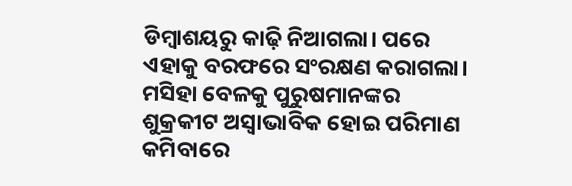ଡିମ୍ବାଶୟରୁ କାଢ଼ି ନିଆଗଲା। ପରେ ଏହାକୁ ବରଫରେ ସଂରକ୍ଷଣ କରାଗଲା।
ମସିହା ବେଳକୁ ପୁରୁଷମାନଙ୍କର ଶୁକ୍ରକୀଟ ଅସ୍ବାଭାବିକ ହୋଇ ପରିମାଣ କମିବାରେ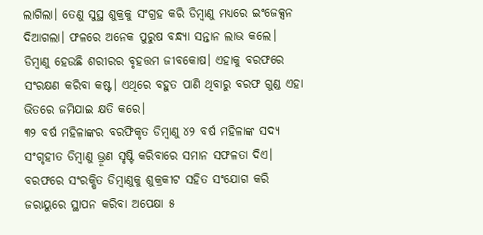ଲାଗିଲା। ତେଣୁ ସୁସ୍ଥ ଶୁକ୍ରକୁ ସଂଗ୍ରହ କରି ଡିମ୍ବାଣୁ ମଧ୍ୟରେ ଇଂଜେକ୍ସନ ଦିଆଗଲା। ଫଳରେ ଅନେକ ପୁରୁଷ ବନ୍ଧ୍ୟା ସନ୍ତାନ ଲାଭ କଲେ। ଡିମ୍ବାଣୁ ହେଉଛି ଶରୀରର ବୃହତ୍ତମ ଜୀବକୋଷ। ଏହାକୁ ବରଫରେ ସଂରକ୍ଷଣ କରିବା କଷ୍ଟ। ଏଥିରେ ବହୁତ ପାଣି ଥିବାରୁ ବରଫ ଗୁଣ୍ଡ ଏହା ଭିତରେ ଜମିଯାଇ କ୍ଷତି କରେ।
୩୨ ବର୍ଷ ମହିଳାଙ୍କର ବରଫିକୃତ ଡିମ୍ବାଣୁ ୪୨ ବର୍ଷ ମହିଳାଙ୍କ ସଦ୍ୟ ସଂଗୃହୀତ ଡିମ୍ବାଣୁ ଭ୍ରୂଣ ସୃଷ୍ଟି କରିବାରେ ସମାନ ସଫଳତା ଦିଏ। ବରଫରେ ସଂରକ୍ଷିତ ଡିମ୍ବାଣୁକୁ ଶୁକ୍ରକୀଟ ସହିତ ସଂଯୋଗ କରି ଜରାୟୁରେ ସ୍ଥାପନ କରିବା ଅପେକ୍ଷା ୫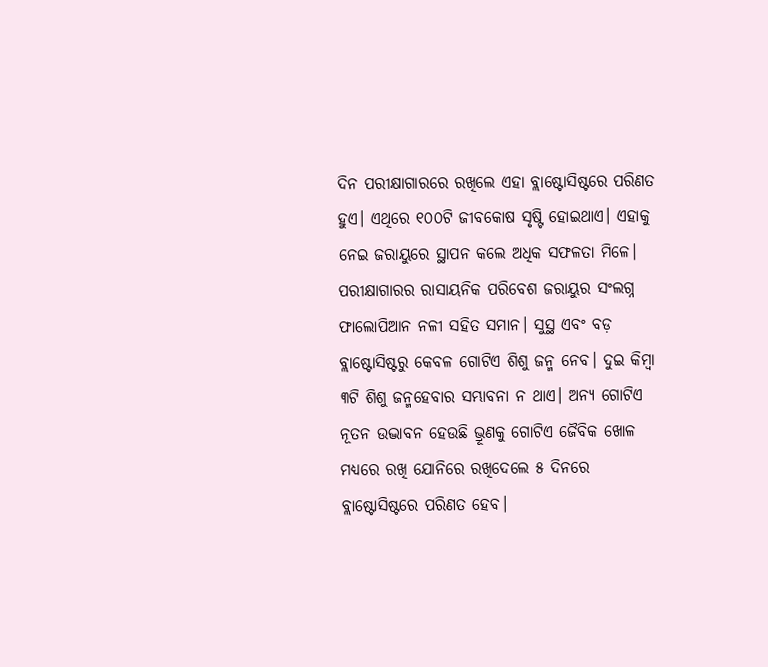ଦିନ ପରୀକ୍ଷାଗାରରେ ରଖିଲେ ଏହା ବ୍ଲାଷ୍ଟୋସିଷ୍ଟରେ ପରିଣତ ହୁଏ। ଏଥିରେ ୧୦୦ଟି ଜୀବକୋଷ ସୃଷ୍ଟି ହୋଇଥାଏ। ଏହାକୁ ନେଇ ଜରାୟୁରେ ସ୍ଥାପନ କଲେ ଅଧିକ ସଫଳତା ମିଳେ। ପରୀକ୍ଷାଗାରର ରାସାୟନିକ ପରିବେଶ ଜରାୟୁର ସଂଲଗ୍ନ ଫାଲୋପିଆନ ନଳୀ ସହିତ ସମାନ। ସୁସ୍ଥ ଏବଂ ବଡ଼ ବ୍ଲାଷ୍ଟୋସିଷ୍ଟରୁ କେବଳ ଗୋଟିଏ ଶିଶୁ ଜନ୍ମ ନେବ। ଦୁଇ କିମ୍ବା ୩ଟି ଶିଶୁ ଜନ୍ମହେବାର ସମ୍ଭାବନା ନ ଥାଏ। ଅନ୍ୟ ଗୋଟିଏ ନୂତନ ଉଦ୍ଭାବନ ହେଉଛି ଭ୍ରୂଣକୁ ଗୋଟିଏ ଜୈବିକ ଖୋଳ ମଧ୍ୟରେ ରଖି ଯୋନିରେ ରଖିଦେଲେ ୫ ଦିନରେ ବ୍ଲାଷ୍ଟୋସିଷ୍ଟରେ ପରିଣତ ହେବ।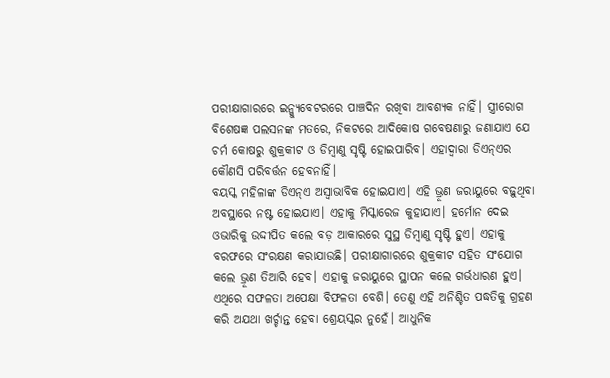ପରୀକ୍ଷାଗାରରେ ଇନ୍କ୍ୟୁବେଟରରେ ପାଞ୍ଚଦିନ ରଖିବା ଆବଶ୍ୟକ ନାହିଁ। ସ୍ତ୍ରୀରୋଗ ବିଶେଷଜ୍ଞ ପଲସନଙ୍କ ମତରେ, ନିକଟରେ ଆଦିକୋଷ ଗବେଷଣାରୁ ଜଣାଯାଏ ଯେ ଚର୍ମ କୋଷରୁ ଶୁକ୍ରକୀଟ ଓ ଡିମ୍ବାଣୁ ସୃଷ୍ଟି ହୋଇପାରିବ। ଏହାଦ୍ୱାରା ଡିଏନ୍ଏର କୌଣସି ପରିବର୍ତ୍ତନ ହେବନାହିଁ।
ବୟସ୍କ ମହିଳାଙ୍କ ଡିଏନ୍ଏ ଅସ୍ବାଭାବିକ ହୋଇଯାଏ। ଏହି ଭ୍ରୂଣ ଜରାୟୁରେ ବଢ଼ୁଥିବା ଅବସ୍ଥାରେ ନଷ୍ଟ ହୋଇଯାଏ। ଏହାକୁ ମିସ୍କାରେଜ କୁହାଯାଏ। ହର୍ମୋନ ଦେଇ ଓଭାରିକୁ ଉଦ୍ଦୀପିତ କଲେ ବଡ଼ ଆକାରରେ ସୁସ୍ଥ ଡିମ୍ବାଣୁ ସୃଷ୍ଟି ହୁଏ। ଏହାକୁ ବରଫରେ ସଂରକ୍ଷଣ କରାଯାଉଛି। ପରୀକ୍ଷାଗାରରେ ଶୁକ୍ରକୀଟ ସହିତ ସଂଯୋଗ କଲେ ଭ୍ରୂଣ ତିଆରି ହେବ। ଏହାକୁ ଜରାୟୁରେ ସ୍ଥାପନ କଲେ ଗର୍ଭଧାରଣ ହୁଏ। ଏଥିରେ ସଫଳତା ଅପେକ୍ଷା ବିଫଳତା ବେଶି। ତେଣୁ ଏହି ଅନିଶ୍ଚିତ ପଦ୍ଧତିକୁ ଗ୍ରହଣ କରି ଅଯଥା ଖର୍ଚ୍ଚାନ୍ତ ହେବା ଶ୍ରେୟସ୍କର ନୁହେଁ। ଆଧୁନିକ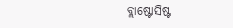ବ୍ଲାଷ୍ଟୋସିଷ୍ଟ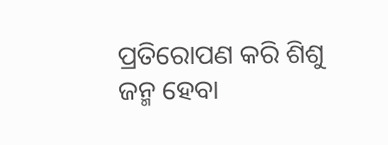ପ୍ରତିରୋପଣ କରି ଶିଶୁ ଜନ୍ମ ହେବା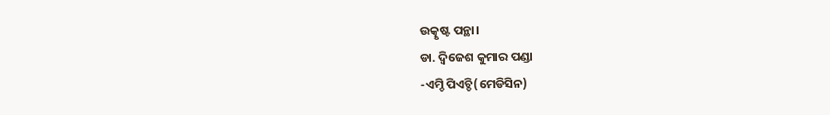ଉତ୍କୃଷ୍ଟ ପନ୍ଥା।
ଡା. ଦ୍ୱିଜେଶ କୁମାର ପଣ୍ଡା
-ଏମ୍ଡି ପିଏଚ୍ଡି(ମେଡିସିନ)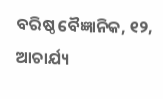ବରିଷ୍ଠ ବୈଜ୍ଞାନିକ, ୧୨, ଆଚାର୍ଯ୍ୟ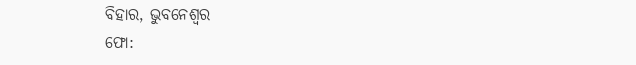ବିହାର, ଭୁବନେଶ୍ୱର
ଫୋ: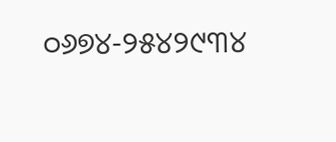୦୬୭୪-୨୫୪୨୯୩୪